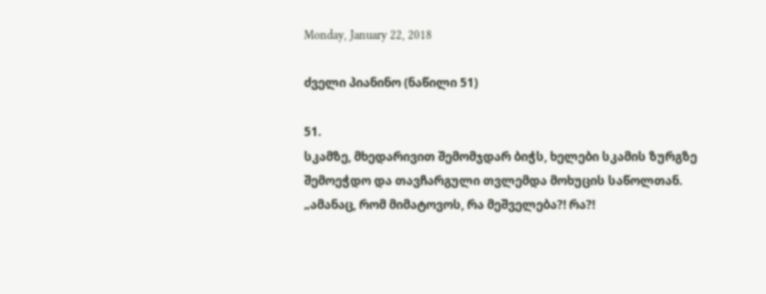Monday, January 22, 2018

ძველი პიანინო (ნაწილი 51)

51.
სკამზე, მხედარივით შემომჯდარ ბიჭს, ხელები სკამის ზურგზე შემოეჭდო და თავჩარგული თვლემდა მოხუცის საწოლთან.
„ამანაც, რომ მიმატოვოს, რა მეშველება?! რა?!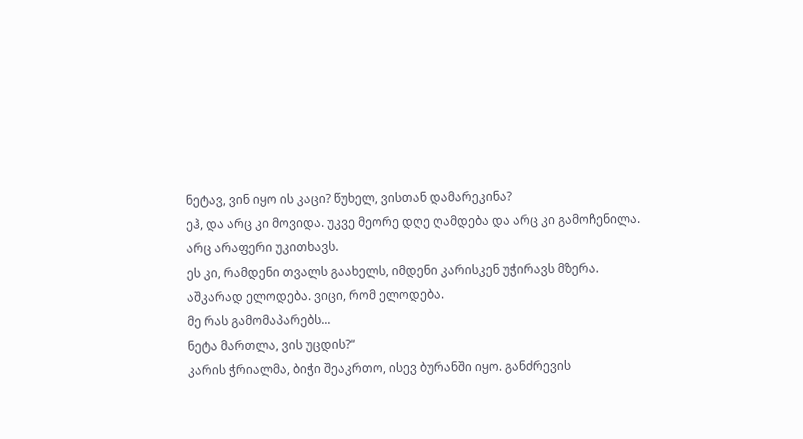ნეტავ, ვინ იყო ის კაცი? წუხელ, ვისთან დამარეკინა?
ეჰ, და არც კი მოვიდა. უკვე მეორე დღე ღამდება და არც კი გამოჩენილა.
არც არაფერი უკითხავს.
ეს კი, რამდენი თვალს გაახელს, იმდენი კარისკენ უჭირავს მზერა.
აშკარად ელოდება. ვიცი, რომ ელოდება.
მე რას გამომაპარებს...
ნეტა მართლა, ვის უცდის?“
კარის ჭრიალმა, ბიჭი შეაკრთო, ისევ ბურანში იყო. განძრევის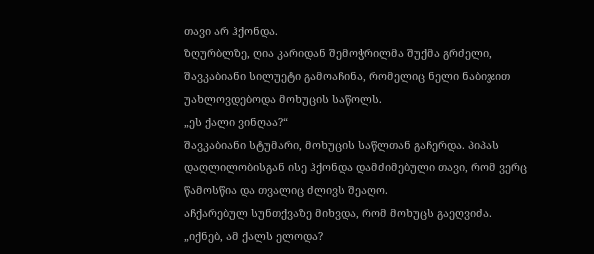თავი არ ჰქონდა.
ზღურბლზე, ღია კარიდან შემოჭრილმა შუქმა გრძელი, შავკაბიანი სილუეტი გამოაჩინა, რომელიც ნელი ნაბიჯით უახლოვდებოდა მოხუცის საწოლს.
„ეს ქალი ვინღაა?“
შავკაბიანი სტუმარი, მოხუცის საწლთან გაჩერდა. პიპას დაღლილობისგან ისე ჰქონდა დამძიმებული თავი, რომ ვერც წამოსწია და თვალიც ძლივს შეაღო.
აჩქარებულ სუნთქვაზე მიხვდა, რომ მოხუცს გაეღვიძა.
„იქნებ, ამ ქალს ელოდა?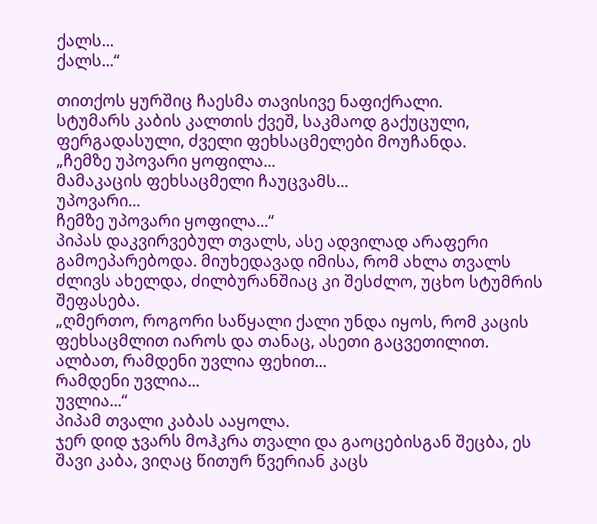ქალს...
ქალს...“

თითქოს ყურშიც ჩაესმა თავისივე ნაფიქრალი.
სტუმარს კაბის კალთის ქვეშ, საკმაოდ გაქუცული, ფერგადასული, ძველი ფეხსაცმელები მოუჩანდა.
„ჩემზე უპოვარი ყოფილა...
მამაკაცის ფეხსაცმელი ჩაუცვამს...
უპოვარი...
ჩემზე უპოვარი ყოფილა...“
პიპას დაკვირვებულ თვალს, ასე ადვილად არაფერი გამოეპარებოდა. მიუხედავად იმისა, რომ ახლა თვალს ძლივს ახელდა, ძილბურანშიაც კი შესძლო, უცხო სტუმრის შეფასება.
„ღმერთო, როგორი საწყალი ქალი უნდა იყოს, რომ კაცის ფეხსაცმლით იაროს და თანაც, ასეთი გაცვეთილით.
ალბათ, რამდენი უვლია ფეხით...
რამდენი უვლია...
უვლია...“
პიპამ თვალი კაბას ააყოლა.
ჯერ დიდ ჯვარს მოჰკრა თვალი და გაოცებისგან შეცბა, ეს შავი კაბა, ვიღაც წითურ წვერიან კაცს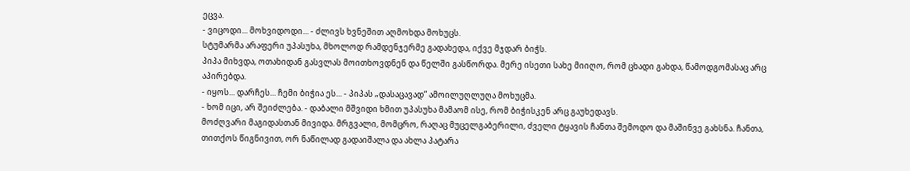ეცვა.
- ვიცოდი... მოხვიდოდი... - ძლივს ხვნეშით აღმოხდა მოხუცს.
სტუმარმა არაფერი უპასუხა, მხოლოდ რამდენჯერმე გადახედა, იქვე მჯდარ ბიჭს.
პიპა მიხვდა, ოთახიდან გასვლას მოითხოვდნენ და წელში გასწორდა. მერე ისეთი სახე მიიღო, რომ ცხადი გახდა, წამოდგომასაც არც აპირებდა.
- იყოს... დარჩეს... ჩემი ბიჭია ეს... - პიპას „დასაცავად“ ამოილუღლუღა მოხუცმა.
- ხომ იცი, არ შეიძლება. - დაბალი მშვიდი ხმით უპასუხა მამაომ ისე, რომ ბიჭისკენ არც გაუხედავს.
მოძღვარი მაგიდასთან მივიდა. მრგვალი, მომცრო, რაღაც მუცელგაბერილი, ძველი ტყავის ჩანთა შემოდო და მაშინვე გახსნა. ჩანთა, თითქოს წიგნივით, ორ ნაწილად გადაიშალა და ახლა პატარა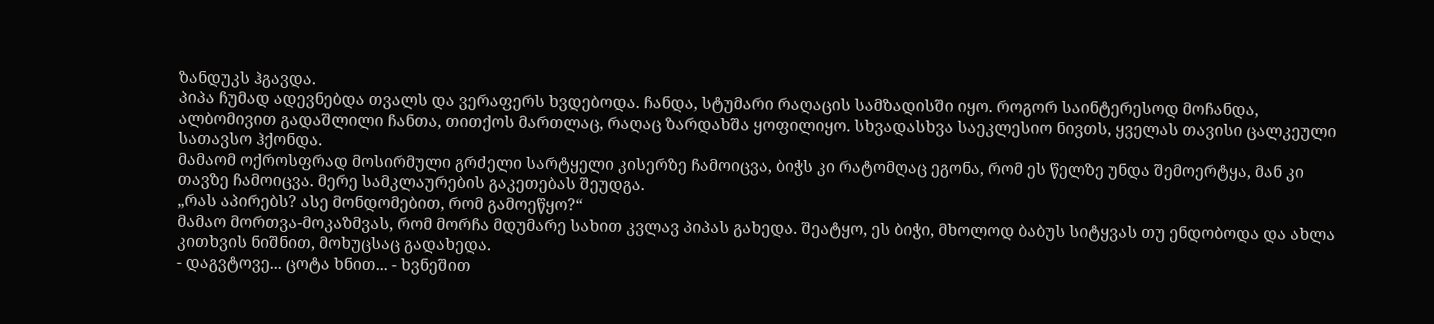ზანდუკს ჰგავდა.
პიპა ჩუმად ადევნებდა თვალს და ვერაფერს ხვდებოდა. ჩანდა, სტუმარი რაღაცის სამზადისში იყო. როგორ საინტერესოდ მოჩანდა, ალბომივით გადაშლილი ჩანთა, თითქოს მართლაც, რაღაც ზარდახშა ყოფილიყო. სხვადასხვა საეკლესიო ნივთს, ყველას თავისი ცალკეული სათავსო ჰქონდა.
მამაომ ოქროსფრად მოსირმული გრძელი სარტყელი კისერზე ჩამოიცვა, ბიჭს კი რატომღაც ეგონა, რომ ეს წელზე უნდა შემოერტყა, მან კი თავზე ჩამოიცვა. მერე სამკლაურების გაკეთებას შეუდგა.
„რას აპირებს? ასე მონდომებით, რომ გამოეწყო?“
მამაო მორთვა-მოკაზმვას, რომ მორჩა მდუმარე სახით კვლავ პიპას გახედა. შეატყო, ეს ბიჭი, მხოლოდ ბაბუს სიტყვას თუ ენდობოდა და ახლა კითხვის ნიშნით, მოხუცსაც გადახედა.
- დაგვტოვე... ცოტა ხნით... - ხვნეშით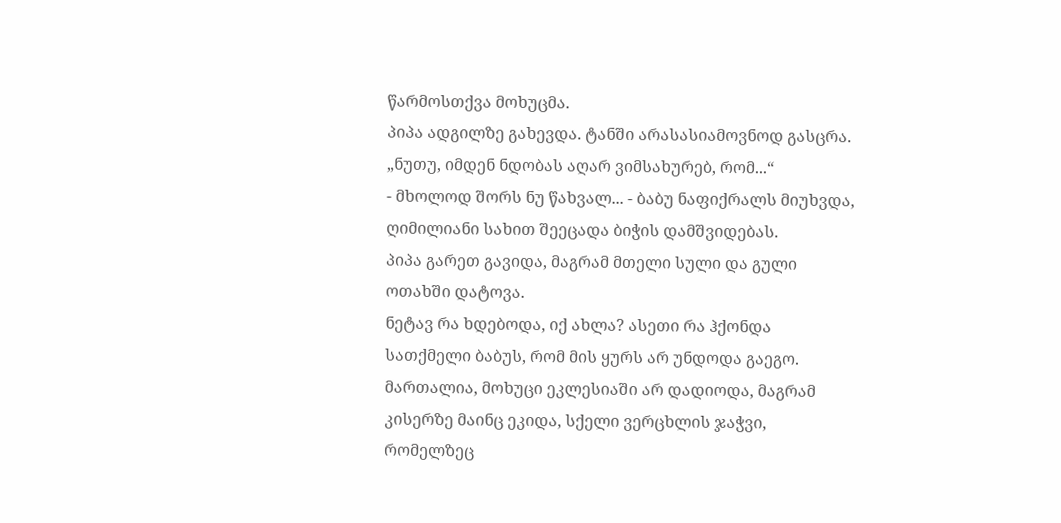წარმოსთქვა მოხუცმა.
პიპა ადგილზე გახევდა. ტანში არასასიამოვნოდ გასცრა.
„ნუთუ, იმდენ ნდობას აღარ ვიმსახურებ, რომ...“
- მხოლოდ შორს ნუ წახვალ... - ბაბუ ნაფიქრალს მიუხვდა, ღიმილიანი სახით შეეცადა ბიჭის დამშვიდებას.
პიპა გარეთ გავიდა, მაგრამ მთელი სული და გული ოთახში დატოვა.
ნეტავ რა ხდებოდა, იქ ახლა? ასეთი რა ჰქონდა სათქმელი ბაბუს, რომ მის ყურს არ უნდოდა გაეგო. მართალია, მოხუცი ეკლესიაში არ დადიოდა, მაგრამ კისერზე მაინც ეკიდა, სქელი ვერცხლის ჯაჭვი, რომელზეც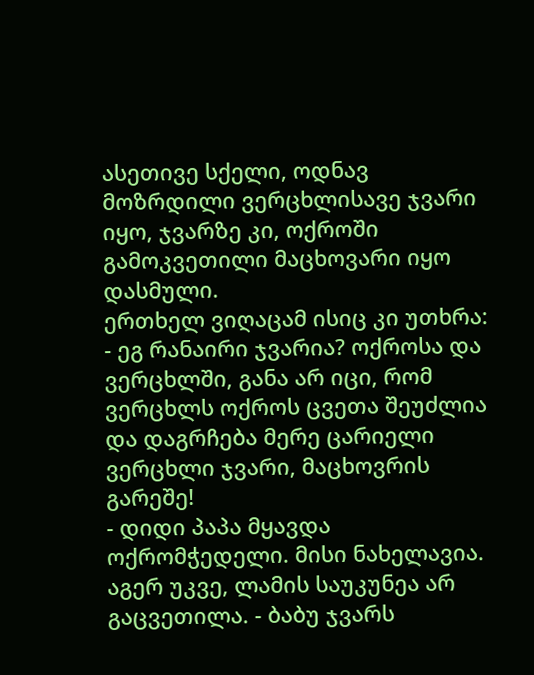ასეთივე სქელი, ოდნავ მოზრდილი ვერცხლისავე ჯვარი იყო, ჯვარზე კი, ოქროში გამოკვეთილი მაცხოვარი იყო დასმული.
ერთხელ ვიღაცამ ისიც კი უთხრა:
- ეგ რანაირი ჯვარია? ოქროსა და ვერცხლში, განა არ იცი, რომ ვერცხლს ოქროს ცვეთა შეუძლია და დაგრჩება მერე ცარიელი ვერცხლი ჯვარი, მაცხოვრის გარეშე!
- დიდი პაპა მყავდა ოქრომჭედელი. მისი ნახელავია. აგერ უკვე, ლამის საუკუნეა არ გაცვეთილა. - ბაბუ ჯვარს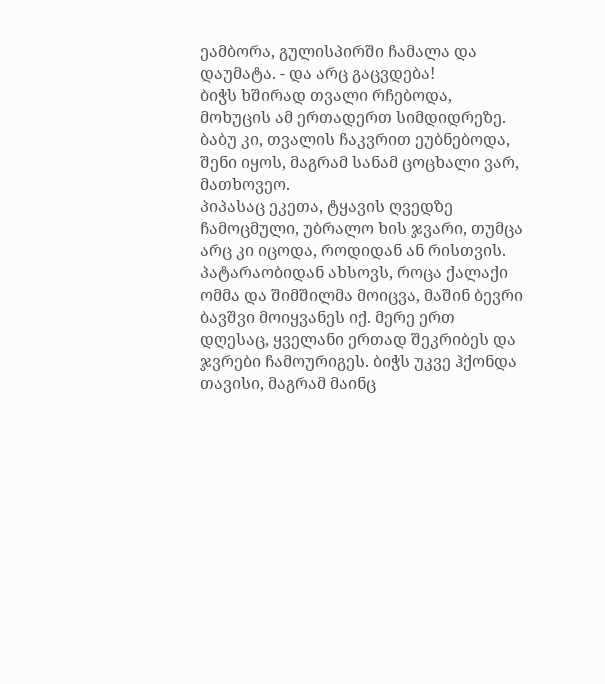ეამბორა, გულისპირში ჩამალა და დაუმატა. - და არც გაცვდება!
ბიჭს ხშირად თვალი რჩებოდა, მოხუცის ამ ერთადერთ სიმდიდრეზე. ბაბუ კი, თვალის ჩაკვრით ეუბნებოდა, შენი იყოს, მაგრამ სანამ ცოცხალი ვარ, მათხოვეო.
პიპასაც ეკეთა, ტყავის ღვედზე ჩამოცმული, უბრალო ხის ჯვარი, თუმცა არც კი იცოდა, როდიდან ან რისთვის.
პატარაობიდან ახსოვს, როცა ქალაქი ომმა და შიმშილმა მოიცვა, მაშინ ბევრი ბავშვი მოიყვანეს იქ. მერე ერთ დღესაც, ყველანი ერთად შეკრიბეს და ჯვრები ჩამოურიგეს. ბიჭს უკვე ჰქონდა თავისი, მაგრამ მაინც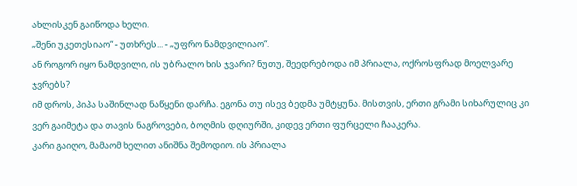ახლისკენ გაიწოდა ხელი.
„შენი უკეთესიაო“ - უთხრეს... - „უფრო ნამდვილიაო“.
ან როგორ იყო ნამდვილი, ის უბრალო ხის ჯვარი? ნუთუ, შეედრებოდა იმ პრიალა, ოქროსფრად მოელვარე ჯვრებს?
იმ დროს, პიპა საშინლად ნაწყენი დარჩა. ეგონა თუ ისევ ბედმა უმტყუნა. მისთვის, ერთი გრამი სიხარულიც კი ვერ გაიმეტა და თავის ნაგროვები, ბოღმის დღიურში, კიდევ ერთი ფურცელი ჩააკერა.
კარი გაიღო, მამაომ ხელით ანიშნა შემოდიო. ის პრიალა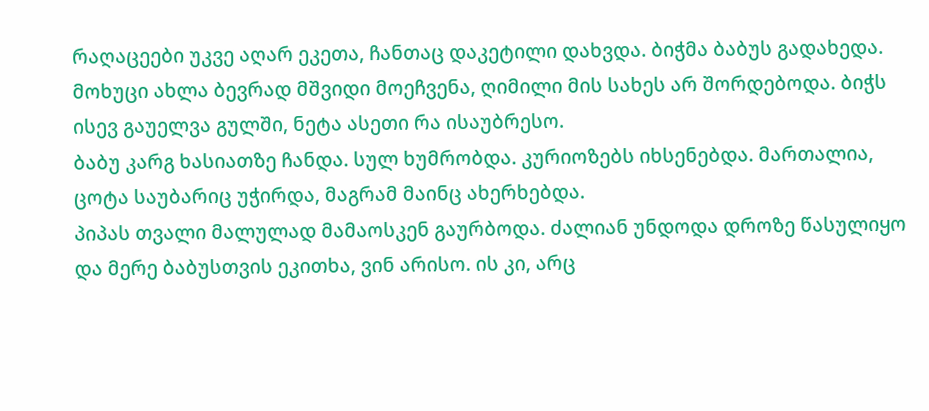რაღაცეები უკვე აღარ ეკეთა, ჩანთაც დაკეტილი დახვდა. ბიჭმა ბაბუს გადახედა. მოხუცი ახლა ბევრად მშვიდი მოეჩვენა, ღიმილი მის სახეს არ შორდებოდა. ბიჭს ისევ გაუელვა გულში, ნეტა ასეთი რა ისაუბრესო.
ბაბუ კარგ ხასიათზე ჩანდა. სულ ხუმრობდა. კურიოზებს იხსენებდა. მართალია, ცოტა საუბარიც უჭირდა, მაგრამ მაინც ახერხებდა.
პიპას თვალი მალულად მამაოსკენ გაურბოდა. ძალიან უნდოდა დროზე წასულიყო და მერე ბაბუსთვის ეკითხა, ვინ არისო. ის კი, არც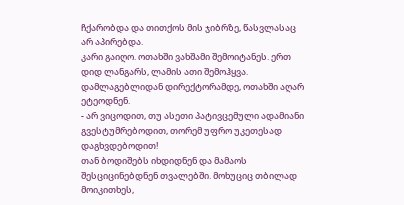ჩქარობდა და თითქოს მის ჯიბრზე, წასვლასაც არ აპირებდა.
კარი გაიღო. ოთახში ვახშამი შემოიტანეს. ერთ დიდ ლანგარს, ლამის ათი შემოჰყვა. დამლაგებლიდან დირექტორამდე, ოთახში აღარ ეტეოდნენ.
- არ ვიცოდით, თუ ასეთი პატივცემული ადამიანი გვესტუმრებოდით, თორემ უფრო უკეთესად დაგხვდებოდით!
თან ბოდიშებს იხდიდნენ და მამაოს შესციცინებდნენ თვალებში. მოხუციც თბილად მოიკითხეს,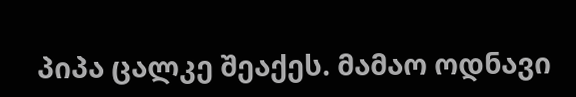პიპა ცალკე შეაქეს. მამაო ოდნავი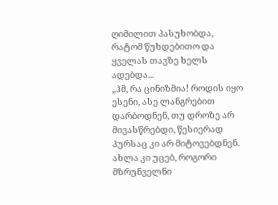ღიმილით პასუხობდა, რატომ წუხდებითო და ყველას თავზე ხელს ადებდა...
„ჰმ, რა ცინიზმია! როდის იყო ესენი, ასე ლანგრებით დარბოდნენ, თუ დროზე არ მივასწრებდი, წესიერად პურსაც კი არ მიტოვებდნენ. ახლა კი უცებ, როგორი მზრუნველნი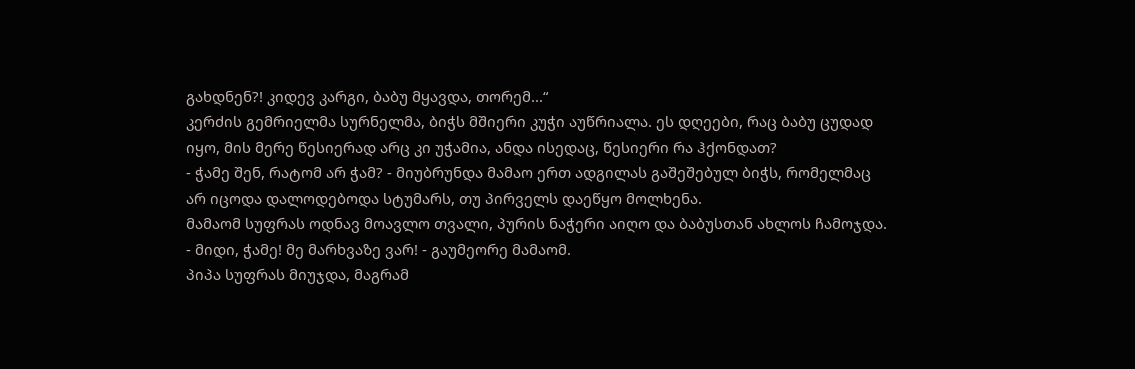გახდნენ?! კიდევ კარგი, ბაბუ მყავდა, თორემ...“
კერძის გემრიელმა სურნელმა, ბიჭს მშიერი კუჭი აუწრიალა. ეს დღეები, რაც ბაბუ ცუდად იყო, მის მერე წესიერად არც კი უჭამია, ანდა ისედაც, წესიერი რა ჰქონდათ?
- ჭამე შენ, რატომ არ ჭამ? - მიუბრუნდა მამაო ერთ ადგილას გაშეშებულ ბიჭს, რომელმაც არ იცოდა დალოდებოდა სტუმარს, თუ პირველს დაეწყო მოლხენა.
მამაომ სუფრას ოდნავ მოავლო თვალი, პურის ნაჭერი აიღო და ბაბუსთან ახლოს ჩამოჯდა.
- მიდი, ჭამე! მე მარხვაზე ვარ! - გაუმეორე მამაომ.
პიპა სუფრას მიუჯდა, მაგრამ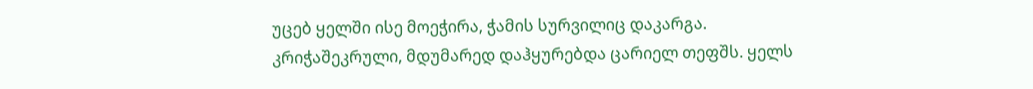უცებ ყელში ისე მოეჭირა, ჭამის სურვილიც დაკარგა.
კრიჭაშეკრული, მდუმარედ დაჰყურებდა ცარიელ თეფშს. ყელს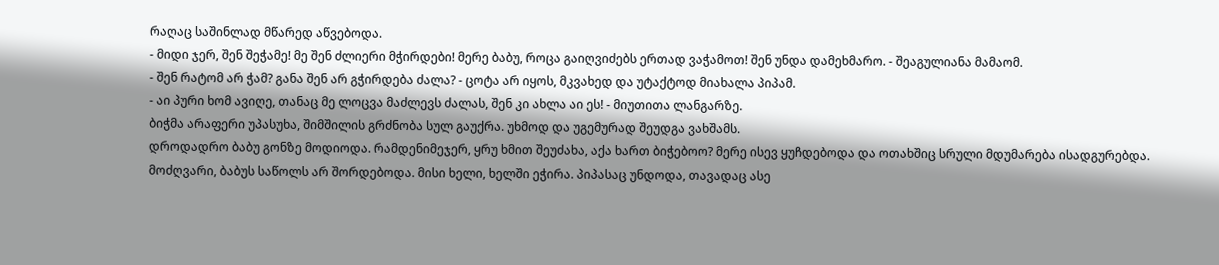რაღაც საშინლად მწარედ აწვებოდა.
- მიდი ჯერ, შენ შეჭამე! მე შენ ძლიერი მჭირდები! მერე ბაბუ, როცა გაიღვიძებს ერთად ვაჭამოთ! შენ უნდა დამეხმარო. - შეაგულიანა მამაომ.
- შენ რატომ არ ჭამ? განა შენ არ გჭირდება ძალა? - ცოტა არ იყოს, მკვახედ და უტაქტოდ მიახალა პიპამ.
- აი პური ხომ ავიღე, თანაც მე ლოცვა მაძლევს ძალას, შენ კი ახლა აი ეს! - მიუთითა ლანგარზე.
ბიჭმა არაფერი უპასუხა, შიმშილის გრძნობა სულ გაუქრა. უხმოდ და უგემურად შეუდგა ვახშამს.
დროდადრო ბაბუ გონზე მოდიოდა. რამდენიმეჯერ, ყრუ ხმით შეუძახა, აქა ხართ ბიჭებოო? მერე ისევ ყუჩდებოდა და ოთახშიც სრული მდუმარება ისადგურებდა.
მოძღვარი, ბაბუს საწოლს არ შორდებოდა. მისი ხელი, ხელში ეჭირა. პიპასაც უნდოდა, თავადაც ასე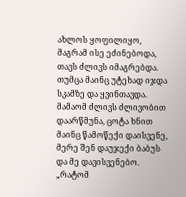ახლოს ყოფილიყო, მაგრამ ისე ეძინებოდა, თავს ძლივს იმაგრებდა. თუმცა მაინც უტეხად იჯდა სკამზე და ყვინთავდა.
მამაომ ძლივს ძლივობით დაარწმუნა, ცოტა ხნით მაინც წამოწექი დაისვენე, მერე შენ დაუჯექი ბაბუს და მე დავისვენებო.
„რატომ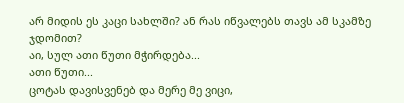არ მიდის ეს კაცი სახლში? ან რას იწვალებს თავს ამ სკამზე ჯდომით?
აი, სულ ათი წუთი მჭირდება...
ათი წუთი...
ცოტას დავისვენებ და მერე მე ვიცი,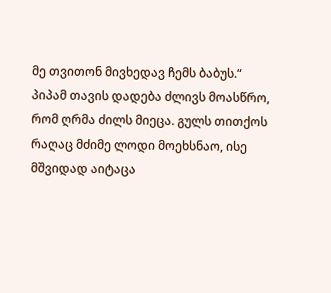მე თვითონ მივხედავ ჩემს ბაბუს.“
პიპამ თავის დადება ძლივს მოასწრო, რომ ღრმა ძილს მიეცა. გულს თითქოს რაღაც მძიმე ლოდი მოეხსნაო, ისე მშვიდად აიტაცა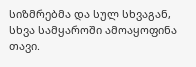სიზმრებმა და სულ სხვაგან, სხვა სამყაროში ამოაყოფინა თავი.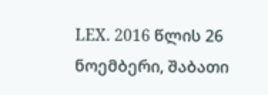LEX. 2016 წლის 26 ნოემბერი, შაბათი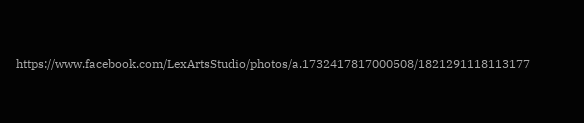https://www.facebook.com/LexArtsStudio/photos/a.1732417817000508/1821291118113177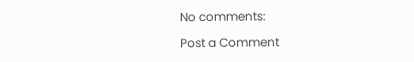No comments:

Post a Comment